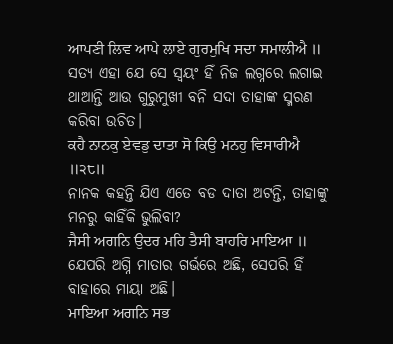ਆਪਣੀ ਲਿਵ ਆਪੇ ਲਾਏ ਗੁਰਮੁਖਿ ਸਦਾ ਸਮਾਲੀਐ ॥
ସତ୍ୟ ଏହା ଯେ ସେ ସ୍ଵୟଂ ହିଁ ନିଜ ଲଗ୍ନରେ ଲଗାଇ ଥାଆନ୍ତି ଆଉ ଗୁରୁମୁଖୀ ବନି ସଦା ତାହାଙ୍କ ସ୍ମରଣ କରିବା ଉଚିତ।
ਕਹੈ ਨਾਨਕੁ ਏਵਡੁ ਦਾਤਾ ਸੋ ਕਿਉ ਮਨਹੁ ਵਿਸਾਰੀਐ ॥੨੮॥
ନାନକ କହନ୍ତି ଯିଏ ଏତେ ବଡ ଦାତା ଅଟନ୍ତି, ତାହାଙ୍କୁ ମନରୁ କାହିଁକି ଭୁଲିବା?
ਜੈਸੀ ਅਗਨਿ ਉਦਰ ਮਹਿ ਤੈਸੀ ਬਾਹਰਿ ਮਾਇਆ ॥
ଯେପରି ଅଗ୍ନି ମାତାର ଗର୍ଭରେ ଅଛି, ସେପରି ହିଁ ବାହାରେ ମାୟା ଅଛି।
ਮਾਇਆ ਅਗਨਿ ਸਭ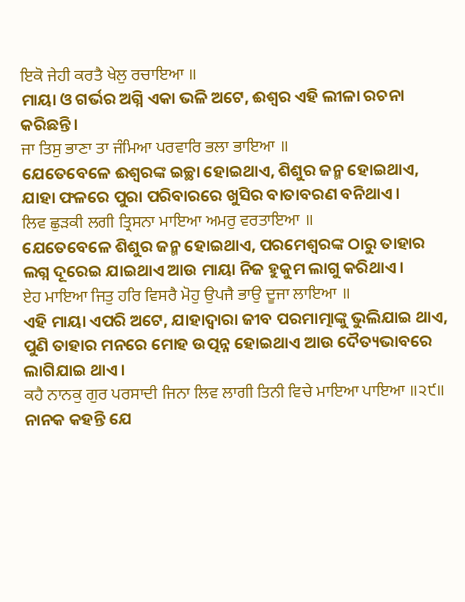ਇਕੋ ਜੇਹੀ ਕਰਤੈ ਖੇਲੁ ਰਚਾਇਆ ॥
ମାୟା ଓ ଗର୍ଭର ଅଗ୍ନି ଏକା ଭଳି ଅଟେ, ଈଶ୍ଵର ଏହି ଲୀଳା ରଚନା କରିଛନ୍ତି।
ਜਾ ਤਿਸੁ ਭਾਣਾ ਤਾ ਜੰਮਿਆ ਪਰਵਾਰਿ ਭਲਾ ਭਾਇਆ ॥
ଯେତେବେଳେ ଈଶ୍ଵରଙ୍କ ଇଚ୍ଛା ହୋଇଥାଏ, ଶିଶୁର ଜନ୍ମ ହୋଇଥାଏ, ଯାହା ଫଳରେ ପୁରା ପରିବାରରେ ଖୁସିର ବାତାବରଣ ବନିଥାଏ।
ਲਿਵ ਛੁੜਕੀ ਲਗੀ ਤ੍ਰਿਸਨਾ ਮਾਇਆ ਅਮਰੁ ਵਰਤਾਇਆ ॥
ଯେତେବେଳେ ଶିଶୁର ଜନ୍ମ ହୋଇଥାଏ, ପରମେଶ୍ଵରଙ୍କ ଠାରୁ ତାହାର ଲଗ୍ନ ଦୂରେଇ ଯାଇଥାଏ ଆଉ ମାୟା ନିଜ ହୁକୁମ ଲାଗୁ କରିଥାଏ।
ਏਹ ਮਾਇਆ ਜਿਤੁ ਹਰਿ ਵਿਸਰੈ ਮੋਹੁ ਉਪਜੈ ਭਾਉ ਦੂਜਾ ਲਾਇਆ ॥
ଏହି ମାୟା ଏପରି ଅଟେ, ଯାହାଦ୍ୱାରା ଜୀବ ପରମାତ୍ମାଙ୍କୁ ଭୁଲିଯାଇ ଥାଏ, ପୁଣି ତାହାର ମନରେ ମୋହ ଉତ୍ପନ୍ନ ହୋଇଥାଏ ଆଉ ଦୈତ୍ୟଭାବରେ ଲାଗିଯାଇ ଥାଏ।
ਕਹੈ ਨਾਨਕੁ ਗੁਰ ਪਰਸਾਦੀ ਜਿਨਾ ਲਿਵ ਲਾਗੀ ਤਿਨੀ ਵਿਚੇ ਮਾਇਆ ਪਾਇਆ ॥੨੯॥
ନାନକ କହନ୍ତି ଯେ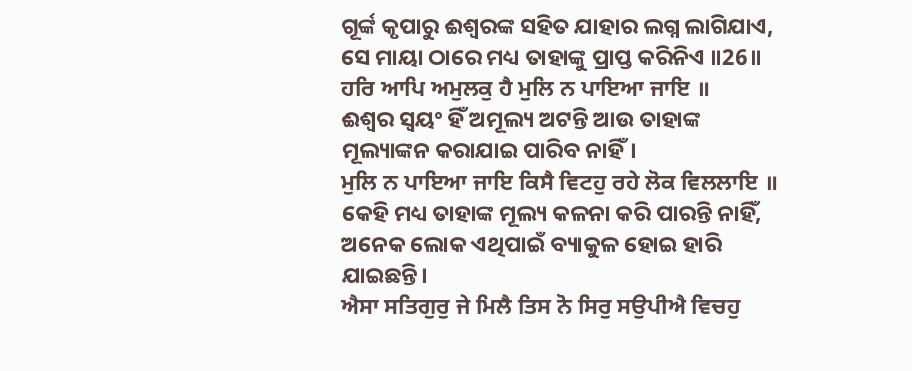ଗୂର୍ଙ୍କ କୃପାରୁ ଈଶ୍ଵରଙ୍କ ସହିତ ଯାହାର ଲଗ୍ନ ଲାଗିଯାଏ, ସେ ମାୟା ଠାରେ ମଧ୍ୟ ତାହାଙ୍କୁ ପ୍ରାପ୍ତ କରିନିଏ ॥26॥
ਹਰਿ ਆਪਿ ਅਮੁਲਕੁ ਹੈ ਮੁਲਿ ਨ ਪਾਇਆ ਜਾਇ ॥
ଈଶ୍ଵର ସ୍ଵୟଂ ହିଁ ଅମୂଲ୍ୟ ଅଟନ୍ତି ଆଉ ତାହାଙ୍କ ମୂଲ୍ୟାଙ୍କନ କରାଯାଇ ପାରିବ ନାହିଁ।
ਮੁਲਿ ਨ ਪਾਇਆ ਜਾਇ ਕਿਸੈ ਵਿਟਹੁ ਰਹੇ ਲੋਕ ਵਿਲਲਾਇ ॥
କେହି ମଧ୍ୟ ତାହାଙ୍କ ମୂଲ୍ୟ କଳନା କରି ପାରନ୍ତି ନାହିଁ, ଅନେକ ଲୋକ ଏଥିପାଇଁ ବ୍ୟାକୁଳ ହୋଇ ହାରି ଯାଇଛନ୍ତି।
ਐਸਾ ਸਤਿਗੁਰੁ ਜੇ ਮਿਲੈ ਤਿਸ ਨੋ ਸਿਰੁ ਸਉਪੀਐ ਵਿਚਹੁ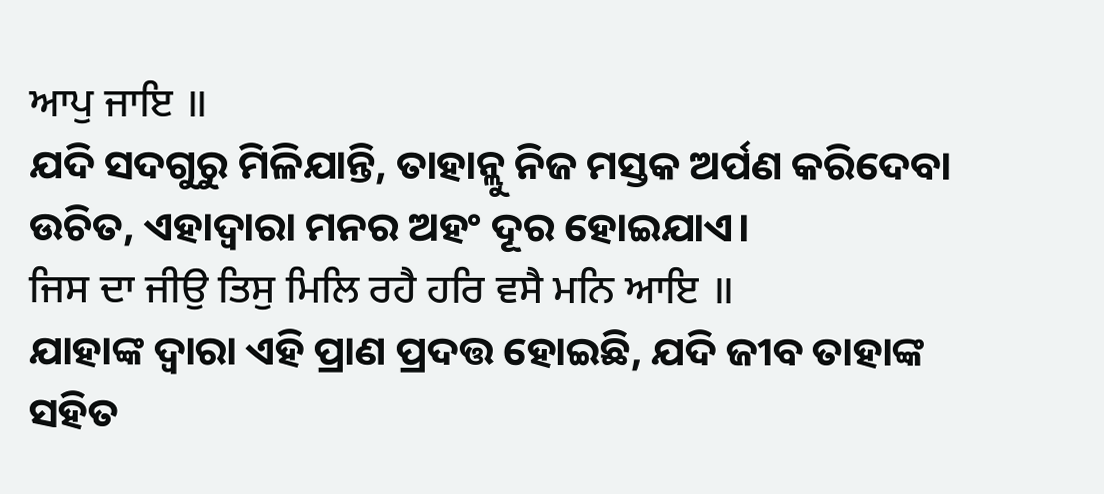ਆਪੁ ਜਾਇ ॥
ଯଦି ସଦଗୁରୁ ମିଳିଯାନ୍ତି, ତାହାନ୍ଲୁ ନିଜ ମସ୍ତକ ଅର୍ପଣ କରିଦେବା ଉଚିତ, ଏହାଦ୍ୱାରା ମନର ଅହଂ ଦୂର ହୋଇଯାଏ।
ਜਿਸ ਦਾ ਜੀਉ ਤਿਸੁ ਮਿਲਿ ਰਹੈ ਹਰਿ ਵਸੈ ਮਨਿ ਆਇ ॥
ଯାହାଙ୍କ ଦ୍ଵାରା ଏହି ପ୍ରାଣ ପ୍ରଦତ୍ତ ହୋଇଛି, ଯଦି ଜୀବ ତାହାଙ୍କ ସହିତ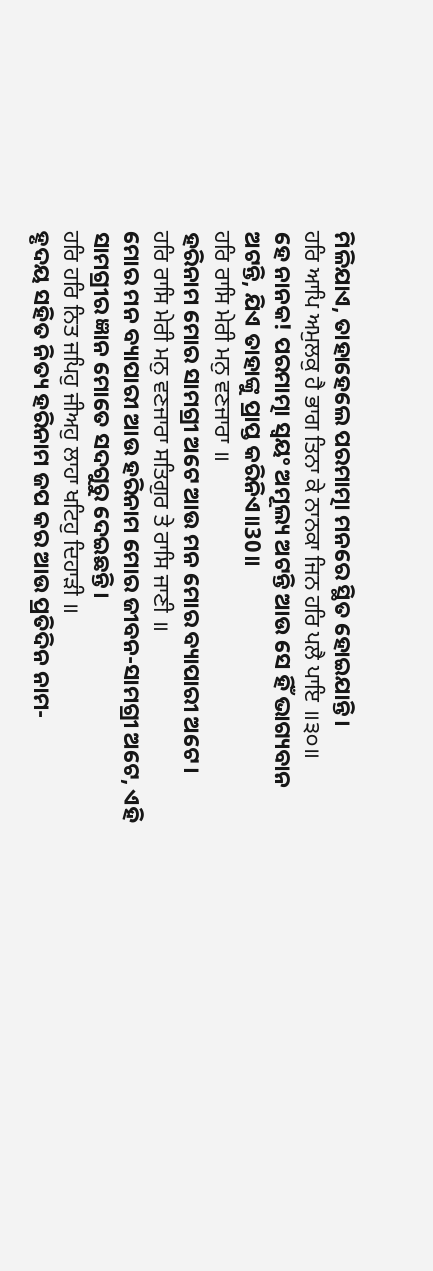ମିଳିଯାଏ, ତାହାହେଲେ ପରମାତ୍ମା ମନରେ ସ୍ଥିତ ହୋଇଯାନ୍ତି।
ਹਰਿ ਆਪਿ ਅਮੁਲਕੁ ਹੈ ਭਾਗ ਤਿਨਾ ਕੇ ਨਾਨਕਾ ਜਿਨ ਹਰਿ ਪਲੈ ਪਾਇ ॥੩੦॥
ହେ ନାନକ! ପରମାତ୍ମା ସ୍ଵୟଂ ଅମୂଲ୍ୟ ଅଟନ୍ତି ଆଉ ସେ ହିଁ ଭାଗ୍ୟବାନ ଅଟନ୍ତି, ଯିଏ ତାହାଙ୍କୁ ପ୍ରାପ୍ତ କରିନିଏ॥30॥
ਹਰਿ ਰਾਸਿ ਮੇਰੀ ਮਨੁ ਵਣਜਾਰਾ ॥
ହରିନାମ ମୋର ସାମଗ୍ରୀ ଅଟେ ଆଉ ମନ ମୋର ବ୍ୟାପାରୀ ଅଟେ।
ਹਰਿ ਰਾਸਿ ਮੇਰੀ ਮਨੁ ਵਣਜਾਰਾ ਸਤਿਗੁਰ ਤੇ ਰਾਸਿ ਜਾਣੀ ॥
ମୋର ମନ ବ୍ୟାପାରୀ ଆଉ ହରିନାମ ମୋର ଜୀବନ-ସାମଗ୍ରୀ ଅଟେ, ଏହି ସାମଗ୍ରୀର ଜ୍ଞାନ ମୋତେ ସଦଗୁରୁ ଦେଇଛନ୍ତି।
ਹਰਿ ਹਰਿ ਨਿਤ ਜਪਿਹੁ ਜੀਅਹੁ ਲਾਹਾ ਖਟਿਹੁ ਦਿਹਾੜੀ ॥
ହୃଦୟ ସହିତ ନିତ୍ୟ ହରିନାମ ଜପ କର ଆଉ ପ୍ରତିଦିନ ନାମ-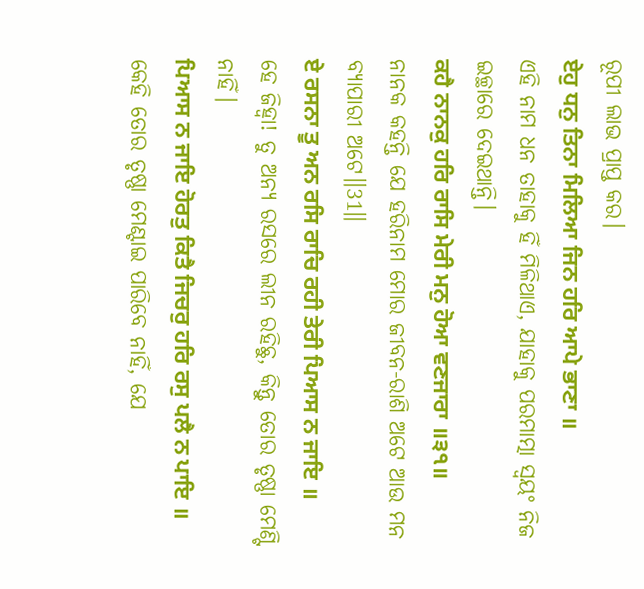ରୂପୀ ଲାଭ ପ୍ରାପ୍ତ କର।
ਏਹੁ ਧਨੁ ਤਿਨਾ ਮਿਲਿਆ ਜਿਨ ਹਰਿ ਆਪੇ ਭਾਣਾ ॥
ଏହି ନାମ ଧନ ତାହାକୁ ହିଁ ମିଳିଥାଏ, ଯାହାକୁ ପରମାତ୍ମା ସ୍ଵୟଂ ନିଜ ଇଚ୍ଛାରେ ଦେଇଥାନ୍ତି।
ਕਹੈ ਨਾਨਕੁ ਹਰਿ ਰਾਸਿ ਮੇਰੀ ਮਨੁ ਹੋਆ ਵਣਜਾਰਾ ॥੩੧॥
ନାନକ କହନ୍ତି ଯେ ହରିନାମ ମୋର ଜୀବନ-ରାଶି ଅଟେ ଆଉ ମନ ବ୍ୟାପାରୀ ଅଟେ॥31॥
ਏ ਰਸਨਾ ਤੂ ਅਨ ਰਸਿ ਰਾਚਿ ਰਹੀ ਤੇਰੀ ਪਿਆਸ ਨ ਜਾਇ ॥
ହେ ଜିହ୍ଵା! ତୁ ଅନ୍ୟ ରସରେ ଲୀନ ରହିଛୁ, କିନ୍ତୁ ତୋର ତୃଷ୍ଣା ମେଣ୍ଟି ନାହିଁ।
ਪਿਆਸ ਨ ਜਾਇ ਹੋਰਤੁ ਕਿਤੈ ਜਿਚਰੁ ਹਰਿ ਰਸੁ ਪਲੈ ਨ ਪਾਇ ॥
କେହି ତୋର ତୃଷ୍ଣା ମେଣ୍ଟାଇ ପାରିବେ ନାହିଁ, ଯେ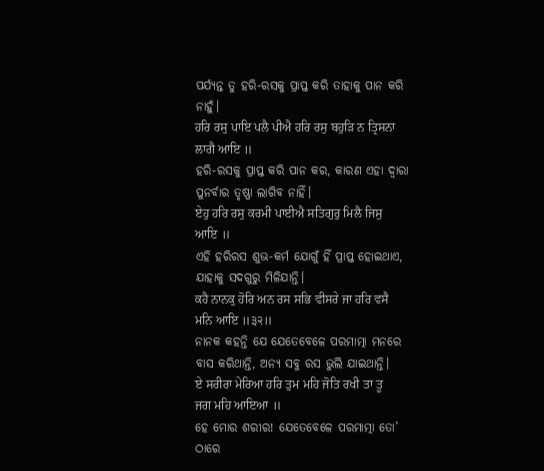ପର୍ଯ୍ୟନ୍ତ ତୁ ହରି-ରସକୁ ପ୍ରାପ୍ତ କରି ତାହାକୁ ପାନ କରି ନାହୁଁ।
ਹਰਿ ਰਸੁ ਪਾਇ ਪਲੈ ਪੀਐ ਹਰਿ ਰਸੁ ਬਹੁੜਿ ਨ ਤ੍ਰਿਸਨਾ ਲਾਗੈ ਆਇ ॥
ହରି-ରସକୁ ପ୍ରାପ୍ତ କରି ପାନ କର, କାରଣ ଏହା ଦ୍ଵାରା ପୁନର୍ବାର ତୃଷ୍ଣା ଲାଗିବ ନାହିଁ।
ਏਹੁ ਹਰਿ ਰਸੁ ਕਰਮੀ ਪਾਈਐ ਸਤਿਗੁਰੁ ਮਿਲੈ ਜਿਸੁ ਆਇ ॥
ଏହି ହରିରସ ଶୁଭ-କର୍ମ ଯୋଗୁଁ ହିଁ ପ୍ରାପ୍ତ ହୋଇଥାଏ, ଯାହାକୁ ସଦଗୁରୁ ମିଳିଯାନ୍ତି।
ਕਹੈ ਨਾਨਕੁ ਹੋਰਿ ਅਨ ਰਸ ਸਭਿ ਵੀਸਰੇ ਜਾ ਹਰਿ ਵਸੈ ਮਨਿ ਆਇ ॥੩੨॥
ନାନକ କହନ୍ତି ଯେ ଯେତେବେଳେ ପରମାତ୍ମା ମନରେ ବାସ କରିଥାନ୍ତି, ଅନ୍ୟ ସବୁ ରସ ଭୁଲି ଯାଇଥାନ୍ତି।
ਏ ਸਰੀਰਾ ਮੇਰਿਆ ਹਰਿ ਤੁਮ ਮਹਿ ਜੋਤਿ ਰਖੀ ਤਾ ਤੂ ਜਗ ਮਹਿ ਆਇਆ ॥
ହେ ମୋର ଶରୀର! ଯେତେବେଳେ ପରମାତ୍ମା ତୋ’ ଠାରେ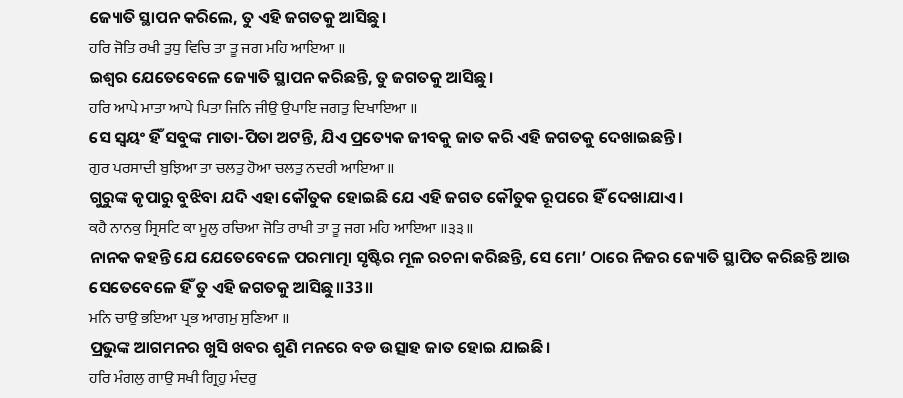ଜ୍ୟୋତି ସ୍ଥାପନ କରିଲେ, ତୁ ଏହି ଜଗତକୁ ଆସିଛୁ।
ਹਰਿ ਜੋਤਿ ਰਖੀ ਤੁਧੁ ਵਿਚਿ ਤਾ ਤੂ ਜਗ ਮਹਿ ਆਇਆ ॥
ଇଶ୍ଵର ଯେତେବେଳେ ଜ୍ୟୋତି ସ୍ଥାପନ କରିଛନ୍ତି, ତୁ ଜଗତକୁ ଆସିଛୁ।
ਹਰਿ ਆਪੇ ਮਾਤਾ ਆਪੇ ਪਿਤਾ ਜਿਨਿ ਜੀਉ ਉਪਾਇ ਜਗਤੁ ਦਿਖਾਇਆ ॥
ସେ ସ୍ଵୟଂ ହିଁ ସବୁଙ୍କ ମାତା-ପିତା ଅଟନ୍ତି, ଯିଏ ପ୍ରତ୍ୟେକ ଜୀବକୁ ଜାତ କରି ଏହି ଜଗତକୁ ଦେଖାଇଛନ୍ତି।
ਗੁਰ ਪਰਸਾਦੀ ਬੁਝਿਆ ਤਾ ਚਲਤੁ ਹੋਆ ਚਲਤੁ ਨਦਰੀ ਆਇਆ ॥
ଗୁରୁଙ୍କ କୃପାରୁ ବୁଝିବା ଯଦି ଏହା କୌତୁକ ହୋଇଛି ଯେ ଏହି ଜଗତ କୌତୁକ ରୂପରେ ହିଁ ଦେଖାଯାଏ।
ਕਹੈ ਨਾਨਕੁ ਸ੍ਰਿਸਟਿ ਕਾ ਮੂਲੁ ਰਚਿਆ ਜੋਤਿ ਰਾਖੀ ਤਾ ਤੂ ਜਗ ਮਹਿ ਆਇਆ ॥੩੩॥
ନାନକ କହନ୍ତି ଯେ ଯେତେବେଳେ ପରମାତ୍ମା ସୃଷ୍ଟିର ମୂଳ ରଚନା କରିଛନ୍ତି, ସେ ମୋ’ ଠାରେ ନିଜର ଜ୍ୟୋତି ସ୍ଥାପିତ କରିଛନ୍ତି ଆଉ ସେତେବେଳେ ହିଁ ତୁ ଏହି ଜଗତକୁ ଆସିଛୁ॥33॥
ਮਨਿ ਚਾਉ ਭਇਆ ਪ੍ਰਭ ਆਗਮੁ ਸੁਣਿਆ ॥
ପ୍ରଭୁଙ୍କ ଆଗମନର ଖୁସି ଖବର ଶୁଣି ମନରେ ବଡ ଉତ୍ସାହ ଜାତ ହୋଇ ଯାଇଛି।
ਹਰਿ ਮੰਗਲੁ ਗਾਉ ਸਖੀ ਗ੍ਰਿਹੁ ਮੰਦਰੁ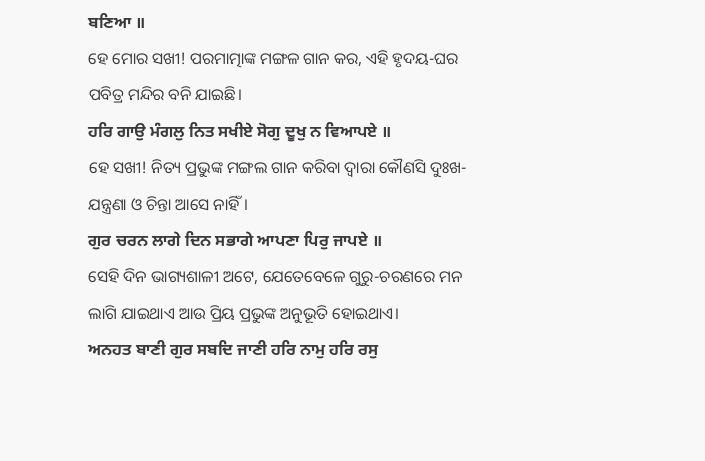ਬਣਿਆ ॥
ହେ ମୋର ସଖୀ! ପରମାତ୍ମାଙ୍କ ମଙ୍ଗଳ ଗାନ କର, ଏହି ହୃଦୟ-ଘର ପବିତ୍ର ମନ୍ଦିର ବନି ଯାଇଛି।
ਹਰਿ ਗਾਉ ਮੰਗਲੁ ਨਿਤ ਸਖੀਏ ਸੋਗੁ ਦੂਖੁ ਨ ਵਿਆਪਏ ॥
ହେ ସଖୀ! ନିତ୍ୟ ପ୍ରଭୁଙ୍କ ମଙ୍ଗଲ ଗାନ କରିବା ଦ୍ଵାରା କୌଣସି ଦୁଃଖ-ଯନ୍ତ୍ରଣା ଓ ଚିନ୍ତା ଆସେ ନାହିଁ।
ਗੁਰ ਚਰਨ ਲਾਗੇ ਦਿਨ ਸਭਾਗੇ ਆਪਣਾ ਪਿਰੁ ਜਾਪਏ ॥
ସେହି ଦିନ ଭାଗ୍ୟଶାଳୀ ଅଟେ, ଯେତେବେଳେ ଗୁରୁ-ଚରଣରେ ମନ ଲାଗି ଯାଇଥାଏ ଆଉ ପ୍ରିୟ ପ୍ରଭୁଙ୍କ ଅନୁଭୂତି ହୋଇଥାଏ।
ਅਨਹਤ ਬਾਣੀ ਗੁਰ ਸਬਦਿ ਜਾਣੀ ਹਰਿ ਨਾਮੁ ਹਰਿ ਰਸੁ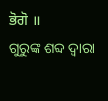ਭੋਗੋ ॥
ଗୁରୁଙ୍କ ଶବ୍ଦ ଦ୍ଵାରା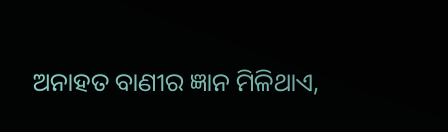ଅନାହତ ବାଣୀର ଜ୍ଞାନ ମିଳିଥାଏ,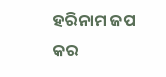ହରିନାମ ଜପ କର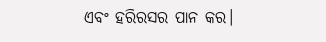ଏବଂ ହରିରସର ପାନ କର।